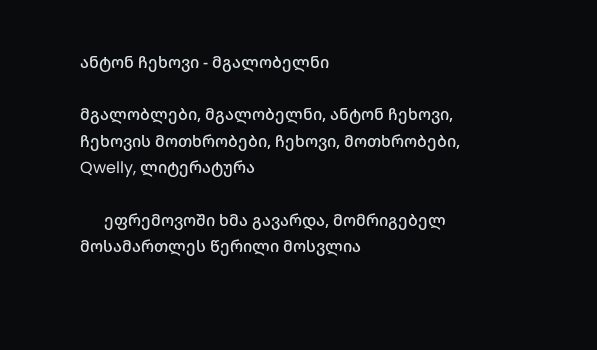ანტონ ჩეხოვი - მგალობელნი

მგალობლები, მგალობელნი, ანტონ ჩეხოვი, ჩეხოვის მოთხრობები, ჩეხოვი, მოთხრობები, Qwelly, ლიტერატურა

      ეფრემოვოში ხმა გავარდა, მომრიგებელ მოსამართლეს წერილი მოსვლია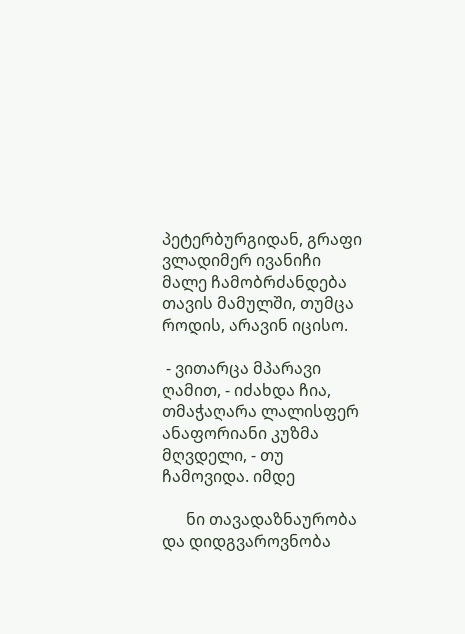პეტერბურგიდან, გრაფი ვლადიმერ ივანიჩი მალე ჩამობრძანდება თავის მამულში, თუმცა როდის, არავინ იცისო.

 - ვითარცა მპარავი ღამით, - იძახდა ჩია, თმაჭაღარა ლალისფერ ანაფორიანი კუზმა მღვდელი, - თუ ჩამოვიდა. იმდე

      ნი თავადაზნაურობა და დიდგვაროვნობა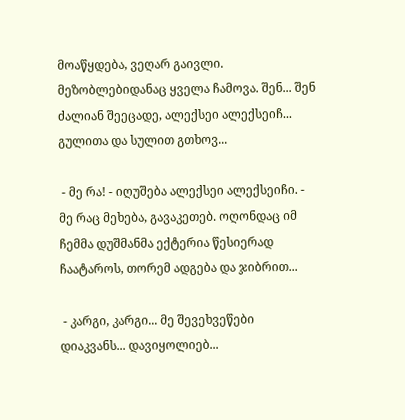მოაწყდება, ვეღარ გაივლი. მეზობლებიდანაც ყველა ჩამოვა. შენ... შენ ძალიან შეეცადე, ალექსეი ალექსეიჩ... გულითა და სულით გთხოვ...

 - მე რა! - იღუშება ალექსეი ალექსეიჩი. - მე რაც მეხება, გავაკეთებ. ოღონდაც იმ ჩემმა დუშმანმა ექტერია წესიერად ჩაატაროს, თორემ ადგება და ჯიბრით...

 - კარგი, კარგი... მე შევეხვეწები დიაკვანს... დავიყოლიებ...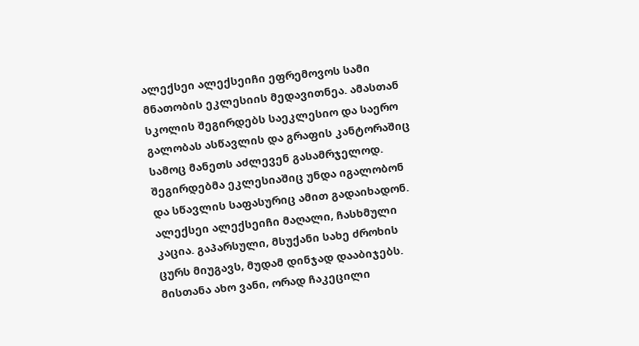ალექსეი ალექსეიჩი ეფრემოვოს სამი მნათობის ეკლესიის მედავითნეა. ამასთან სკოლის შეგირდებს საეკლესიო და საერო გალობას ასწავლის და გრაფის კანტორაშიც სამოც მანეთს აძლევენ გასამრჯელოდ. შეგირდებმა ეკლესიაშიც უნდა იგალობონ და სწავლის საფასურიც ამით გადაიხადონ. ალექსეი ალექსეიჩი მაღალი, ჩასხმული კაცია. გაპარსული, მსუქანი სახე ძროხის ცურს მიუგავს, მუდამ დინჯად დააბიჯებს. მისთანა ახო ვანი, ორად ჩაკეცილი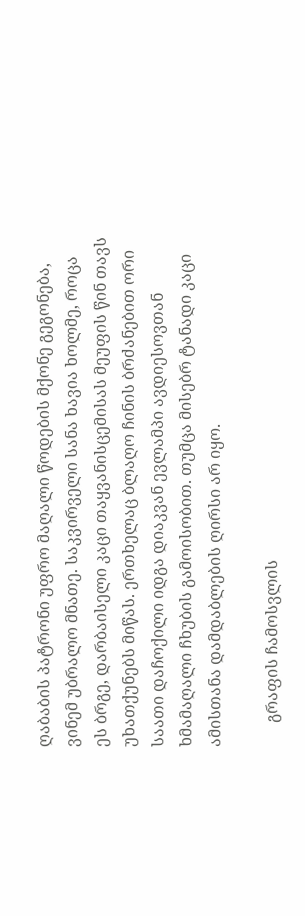ღაბაბის პატრონი უფრო მაღალი წოდების მქონე გეგონება, ვინემ უბრალო მნათე. საკვირველი სანა ხავია ხოლმე, როცა ეს ბრგე, დარბაისელი კაცი თაყვანისცემისას მეუფის წინ თავს უხათქუნებს მიწას. ერთხელაც ბლაღო ჩინის ბრძანებით ორი საათი დაჩოქილი იდგა დიაკვან ევლამპი ავდიესოვთან ხმამაღალი ჩხუბის გამოისობით. თუმცა მისებრ ტანადი კაცი ამისთანა დამდაბლების ღირსი არ იყო.

      გრაფის ჩამოსვლის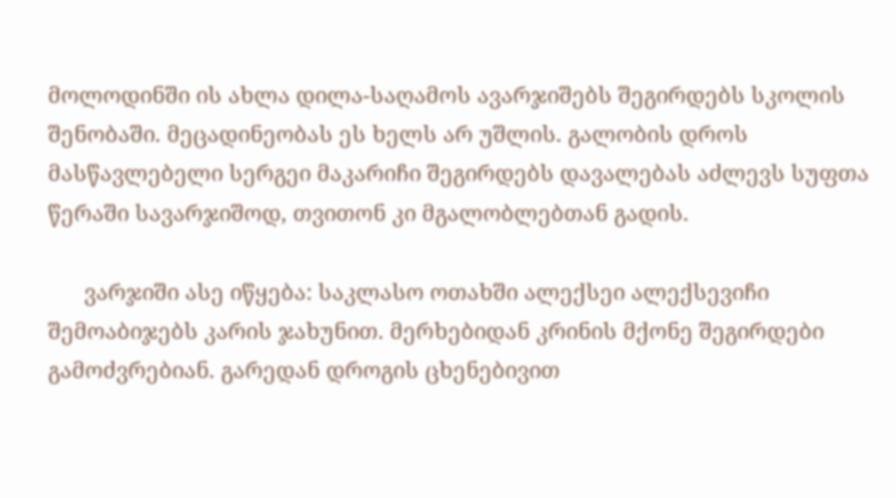მოლოდინში ის ახლა დილა-საღამოს ავარჯიშებს შეგირდებს სკოლის შენობაში. მეცადინეობას ეს ხელს არ უშლის. გალობის დროს მასწავლებელი სერგეი მაკარიჩი შეგირდებს დავალებას აძლევს სუფთა წერაში სავარჯიშოდ, თვითონ კი მგალობლებთან გადის.

      ვარჯიში ასე იწყება: საკლასო ოთახში ალექსეი ალექსევიჩი შემოაბიჯებს კარის ჯახუნით. მერხებიდან კრინის მქონე შეგირდები გამოძვრებიან. გარედან დროგის ცხენებივით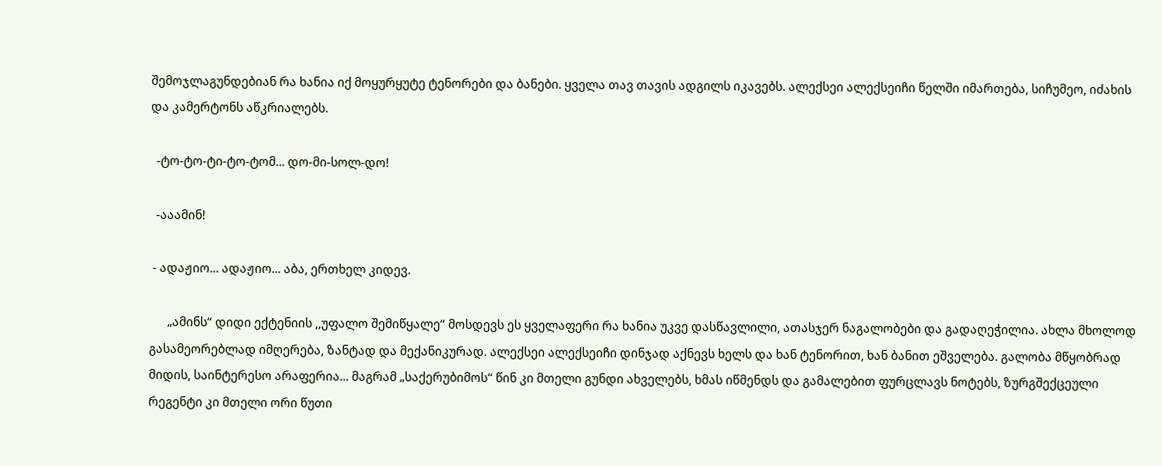შემოჯლაგუნდებიან რა ხანია იქ მოყურყუტე ტენორები და ბანები. ყველა თავ თავის ადგილს იკავებს. ალექსეი ალექსეიჩი წელში იმართება, სიჩუმეო, იძახის და კამერტონს აწკრიალებს.

  -ტო-ტო-ტი-ტო-ტომ... დო-მი-სოლ-დო!

  -ააამინ!

 - ადაჟიო... ადაჟიო... აბა, ერთხელ კიდევ.

      „ამინს“ დიდი ექტენიის ,,უფალო შემიწყალე“ მოსდევს ეს ყველაფერი რა ხანია უკვე დასწავლილი, ათასჯერ ნაგალობები და გადაღეჭილია. ახლა მხოლოდ გასამეორებლად იმღერება, ზანტად და მექანიკურად. ალექსეი ალექსეიჩი დინჯად აქნევს ხელს და ხან ტენორით, ხან ბანით ეშველება. გალობა მწყობრად მიდის, საინტერესო არაფერია... მაგრამ „საქერუბიმოს“ წინ კი მთელი გუნდი ახველებს, ხმას იწმენდს და გამალებით ფურცლავს ნოტებს, ზურგშექცეული რეგენტი კი მთელი ორი წუთი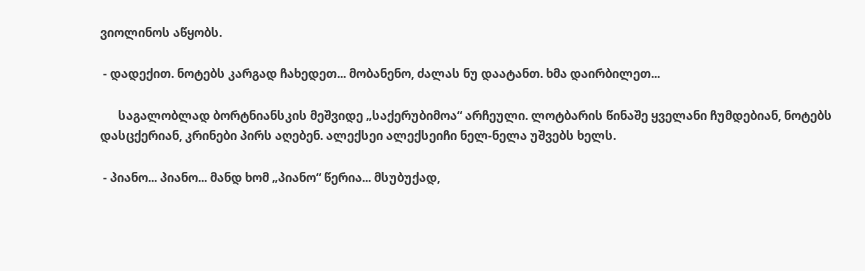ვიოლინოს აწყობს.

 - დადექით. ნოტებს კარგად ჩახედეთ... მობანენო, ძალას ნუ დაატანთ. ხმა დაირბილეთ...

      საგალობლად ბორტნიანსკის მეშვიდე „საქერუბიმოა“ არჩეული. ლოტბარის წინაშე ყველანი ჩუმდებიან, ნოტებს დასცქერიან, კრინები პირს აღებენ. ალექსეი ალექსეიჩი ნელ-ნელა უშვებს ხელს.

 - პიანო... პიანო... მანდ ხომ „პიანო“ წერია... მსუბუქად,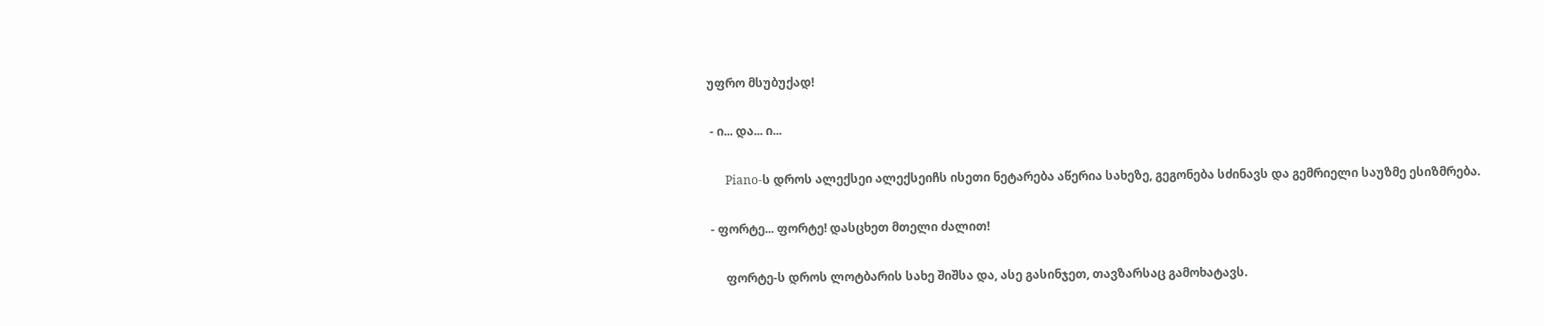უფრო მსუბუქად!

 - ი... და... ი...

      Piano-ს დროს ალექსეი ალექსეიჩს ისეთი ნეტარება აწერია სახეზე, გეგონება სძინავს და გემრიელი საუზმე ესიზმრება.

 - ფორტე... ფორტე! დასცხეთ მთელი ძალით!

      ფორტე-ს დროს ლოტბარის სახე შიშსა და, ასე გასინჯეთ, თავზარსაც გამოხატავს.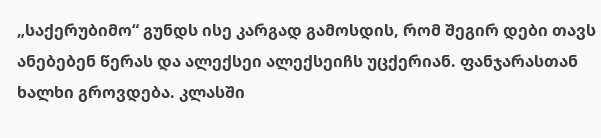„საქერუბიმო“ გუნდს ისე კარგად გამოსდის, რომ შეგირ დები თავს ანებებენ წერას და ალექსეი ალექსეიჩს უცქერიან. ფანჯარასთან ხალხი გროვდება. კლასში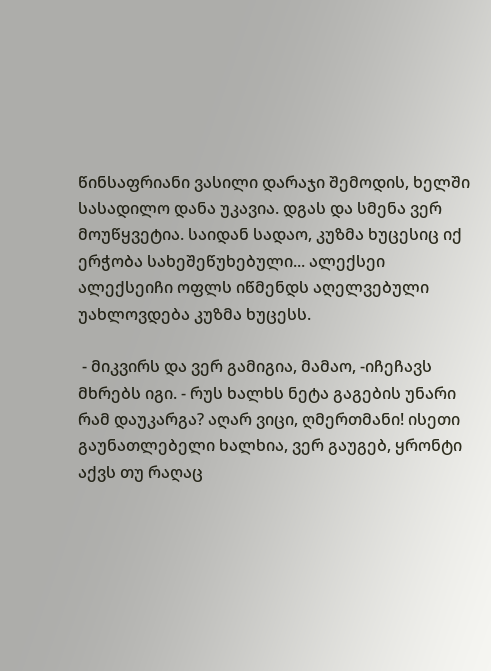წინსაფრიანი ვასილი დარაჯი შემოდის, ხელში სასადილო დანა უკავია. დგას და სმენა ვერ მოუწყვეტია. საიდან სადაო, კუზმა ხუცესიც იქ ერჭობა სახეშეწუხებული... ალექსეი ალექსეიჩი ოფლს იწმენდს აღელვებული უახლოვდება კუზმა ხუცესს.

 - მიკვირს და ვერ გამიგია, მამაო, -იჩეჩავს მხრებს იგი. - რუს ხალხს ნეტა გაგების უნარი რამ დაუკარგა? აღარ ვიცი, ღმერთმანი! ისეთი გაუნათლებელი ხალხია, ვერ გაუგებ, ყრონტი აქვს თუ რაღაც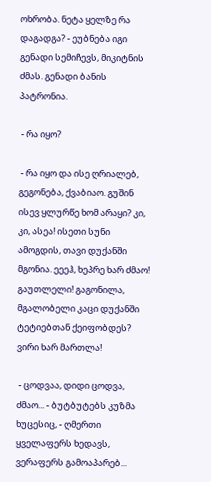ოხრობა. ნეტა ყელზე რა დაგადგა? - ეუბნება იგი გენადი სემიჩევს, მიკიტნის ძმას. გენადი ბანის პატრონია.

 - რა იყო?

 - რა იყო და ისე ღრიალებ, გეგონება, ქვაბიაო. გუშინ ისევ ყლურწე ხომ არაყი? კი, კი, ასეა! ისეთი სუნი ამოგდის, თავი დუქანში მგონია. ეეეჰ, ხეპრე ხარ ძმაო! გაუთლელი! გაგონილა, მგალობელი კაცი დუქანში ტეტიებთან ქეიფობდეს? ვირი ხარ მართლა!

 - ცოდვაა, დიდი ცოდვა, ძმაო... - ბუტბუტებს კუზმა ხუცესიც, - ღმერთი ყველაფერს ხედავს, ვერაფერს გამოაპარებ...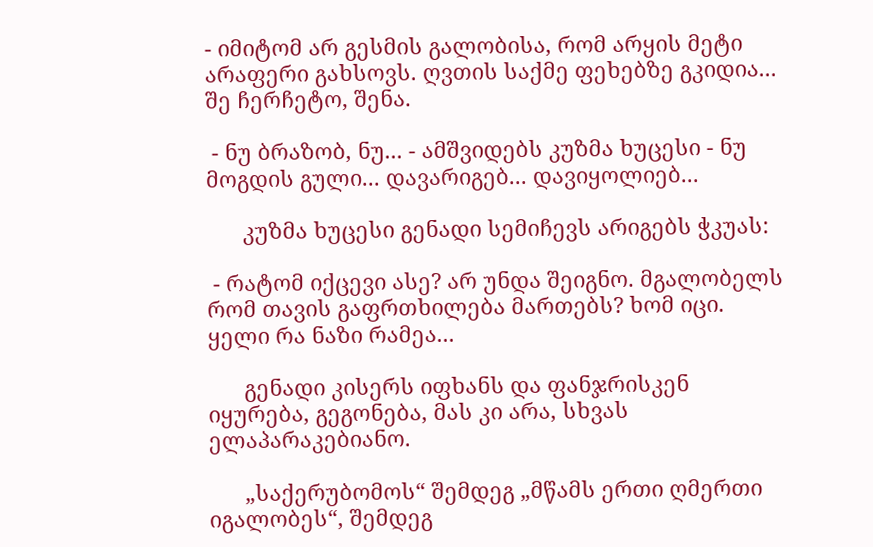- იმიტომ არ გესმის გალობისა, რომ არყის მეტი არაფერი გახსოვს. ღვთის საქმე ფეხებზე გკიდია... შე ჩერჩეტო, შენა.

 - ნუ ბრაზობ, ნუ... - ამშვიდებს კუზმა ხუცესი - ნუ მოგდის გული... დავარიგებ... დავიყოლიებ...

      კუზმა ხუცესი გენადი სემიჩევს არიგებს ჭკუას:

 - რატომ იქცევი ასე? არ უნდა შეიგნო. მგალობელს რომ თავის გაფრთხილება მართებს? ხომ იცი. ყელი რა ნაზი რამეა...

      გენადი კისერს იფხანს და ფანჯრისკენ იყურება, გეგონება, მას კი არა, სხვას ელაპარაკებიანო.

      „საქერუბომოს“ შემდეგ „მწამს ერთი ღმერთი იგალობეს“, შემდეგ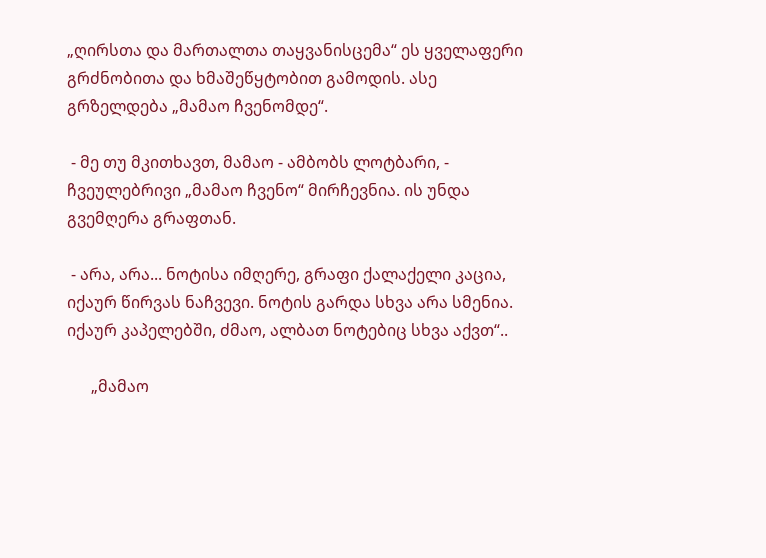„ღირსთა და მართალთა თაყვანისცემა“ ეს ყველაფერი გრძნობითა და ხმაშეწყტობით გამოდის. ასე გრზელდება „მამაო ჩვენომდე“.

 - მე თუ მკითხავთ, მამაო - ამბობს ლოტბარი, - ჩვეულებრივი „მამაო ჩვენო“ მირჩევნია. ის უნდა გვემღერა გრაფთან.

 - არა, არა... ნოტისა იმღერე, გრაფი ქალაქელი კაცია, იქაურ წირვას ნაჩვევი. ნოტის გარდა სხვა არა სმენია. იქაურ კაპელებში, ძმაო, ალბათ ნოტებიც სხვა აქვთ“..

      „მამაო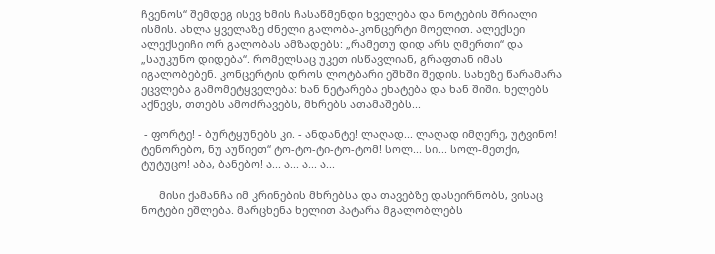ჩვენოს“ შემდეგ ისევ ხმის ჩასაწმენდი ხველება და ნოტების შრიალი ისმის. ახლა ყველაზე ძნელი გალობა-კონცერტი მოელით. ალექსეი ალექსეიჩი ორ გალობას ამზადებს: „რამეთუ დიდ არს ღმერთი“ და „საუკუნო დიდება“. რომელსაც უკეთ ისწავლიან, გრაფთან იმას იგალობებენ. კონცერტის დროს ლოტბარი ეშხში შედის. სახეზე წარამარა ეცვლება გამომეტყველება: ხან ნეტარება ეხატება და ხან შიში. ხელებს აქნევს, თთებს ამოძრავებს, მხრებს ათამაშებს...

 - ფორტე! - ბურტყუნებს კი. - ანდანტე! ლაღად... ლაღად იმღერე, უტვინო! ტენორებო, ნუ აუწიეთ“ ტო-ტო-ტი-ტო-ტომ! სოლ... სი... სოლ-მეთქი, ტუტუცო! აბა, ბანებო! ა... ა... ა... ა...

      მისი ქამანჩა იმ კრინების მხრებსა და თავებზე დასეირნობს, ვისაც ნოტები ეშლება. მარცხენა ხელით პატარა მგალობლებს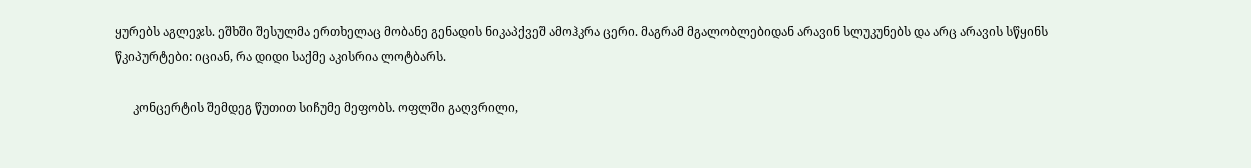ყურებს აგლეჯს. ეშხში შესულმა ერთხელაც მობანე გენადის ნიკაპქვეშ ამოჰკრა ცერი. მაგრამ მგალობლებიდან არავინ სლუკუნებს და არც არავის სწყინს წკიპურტები: იციან, რა დიდი საქმე აკისრია ლოტბარს.

      კონცერტის შემდეგ წუთით სიჩუმე მეფობს. ოფლში გაღვრილი,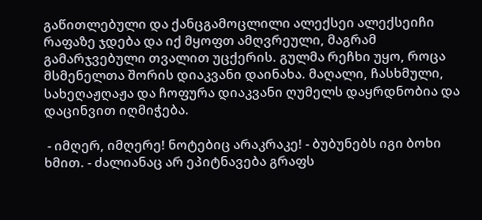გაწითლებული და ქანცგამოცლილი ალექსეი ალექსეიჩი რაფაზე ჯდება და იქ მყოფთ ამღვრეული, მაგრამ გამარჯვებული თვალით უცქერის. გულმა რეჩხი უყო, როცა მსმენელთა შორის დიაკვანი დაინახა. მაღალი, ჩასხმული, სახეღაჟღაჟა და ჩოფურა დიაკვანი ღუმელს დაყრდნობია და დაცინვით იღმიჭება.

 - იმღერ, იმღერე! ნოტებიც არაკრაკე! - ბუბუნებს იგი ბოხი ხმით. - ძალიანაც არ ეპიტნავება გრაფს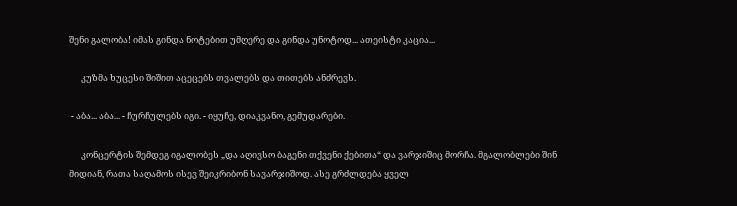შენი გალობა! იმას გინდა ნოტებით უმღერე და გინდა უნოტოდ... ათეისტი კაცია...

      კუზმა ხუცესი შიშით აცეცებს თვალებს და თითებს ანძრევს.

 - აბა... აბა... - ჩურჩულებს იგი. - იყუჩე, დიაკვანო, გემუდარები.

      კონცერტის შემდეგ იგალობეს „და აღივსო ბაგენი თქვენი ქებითა“ და ვარჯიშიც მორჩა. მგალობლები შინ მიდიან, რათა საღამოს ისევ შეიკრიბონ სავარჯიშოდ. ასე გრძლდება ყველ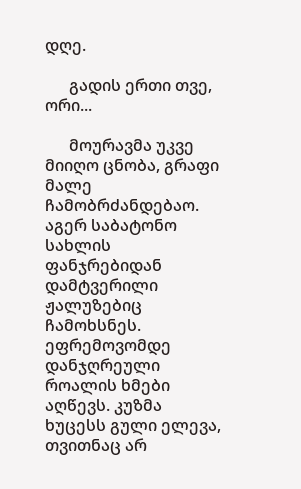დღე.

      გადის ერთი თვე, ორი...

      მოურავმა უკვე მიიღო ცნობა, გრაფი მალე ჩამობრძანდებაო. აგერ საბატონო სახლის ფანჯრებიდან დამტვერილი ჟალუზებიც ჩამოხსნეს. ეფრემოვომდე დანჯღრეული როალის ხმები აღწევს. კუზმა ხუცესს გული ელევა, თვითნაც არ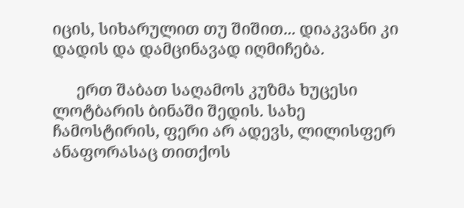იცის, სიხარულით თუ შიშით... დიაკვანი კი დადის და დამცინავად იღმიჩება.

      ერთ შაბათ საღამოს კუზმა ხუცესი ლოტბარის ბინაში შედის. სახე ჩამოსტირის, ფერი არ ადევს, ლილისფერ ანაფორასაც თითქოს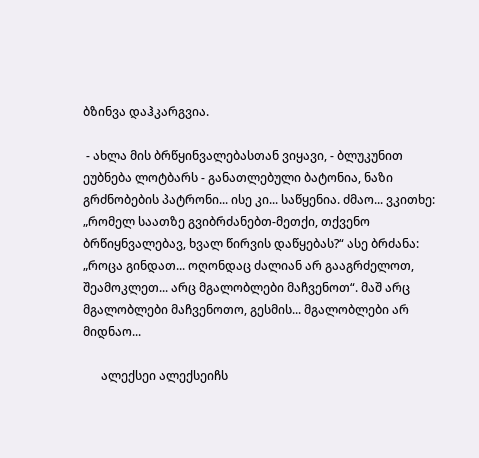ბზინვა დაჰკარგვია.

 - ახლა მის ბრწყინვალებასთან ვიყავი, - ბლუკუნით ეუბნება ლოტბარს - განათლებული ბატონია, ნაზი გრძნობების პატრონი... ისე კი... საწყენია. ძმაო... ვკითხე: „რომელ საათზე გვიბრძანებთ-მეთქი, თქვენო ბრწიყნვალებავ, ხვალ წირვის დაწყებას?“ ასე ბრძანა: „როცა გინდათ... ოღონდაც ძალიან არ გააგრძელოთ, შეამოკლეთ... არც მგალობლები მაჩვენოთ“. მაშ არც მგალობლები მაჩვენოთო, გესმის... მგალობლები არ მიდნაო...

      ალექსეი ალექსეიჩს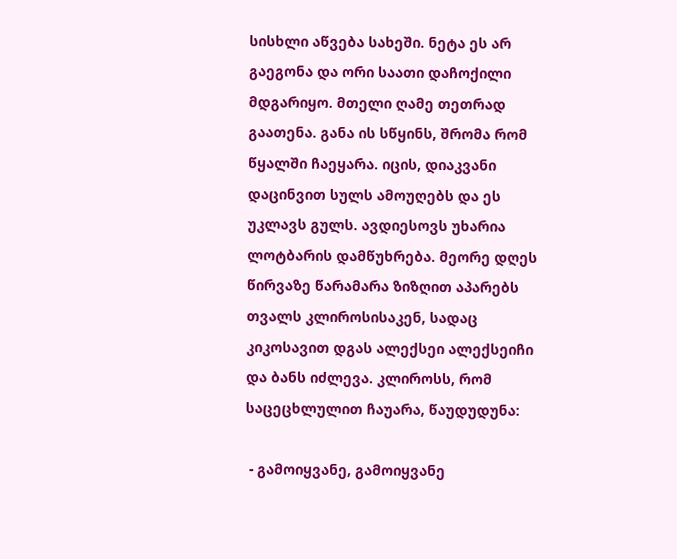სისხლი აწვება სახეში. ნეტა ეს არ გაეგონა და ორი საათი დაჩოქილი მდგარიყო. მთელი ღამე თეთრად გაათენა. განა ის სწყინს, შრომა რომ წყალში ჩაეყარა. იცის, დიაკვანი დაცინვით სულს ამოუღებს და ეს უკლავს გულს. ავდიესოვს უხარია ლოტბარის დამწუხრება. მეორე დღეს წირვაზე წარამარა ზიზღით აპარებს თვალს კლიროსისაკენ, სადაც კიკოსავით დგას ალექსეი ალექსეიჩი და ბანს იძლევა. კლიროსს, რომ საცეცხლულით ჩაუარა, წაუდუდუნა:

 - გამოიყვანე, გამოიყვანე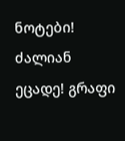ნოტები! ძალიან ეცადე! გრაფი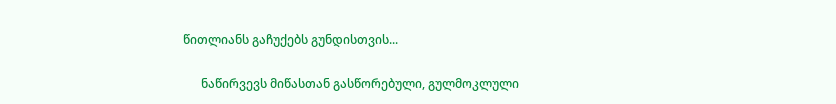წითლიანს გაჩუქებს გუნდისთვის...

      ნაწირვევს მიწასთან გასწორებული, გულმოკლული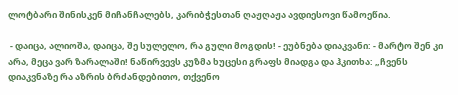ლოტბარი შინისკენ მიჩანჩალებს, კარიბჭესთან ღაჟღაჟა ავდიესოვი წამოეწია.

 - დაიცა, ალიოშა, დაიცა, შე სულელო, რა გული მოგდის! - ეუბნება დიაკვანი: - მარტო შენ კი არა, მეცა ვარ ზარალაში! ნაწირვევს კუზმა ხუცესი გრაფს მიადგა და ჰკითხა: „ჩვენს დიაკვნაზე რა აზრის ბრძანდებითო, თქვენო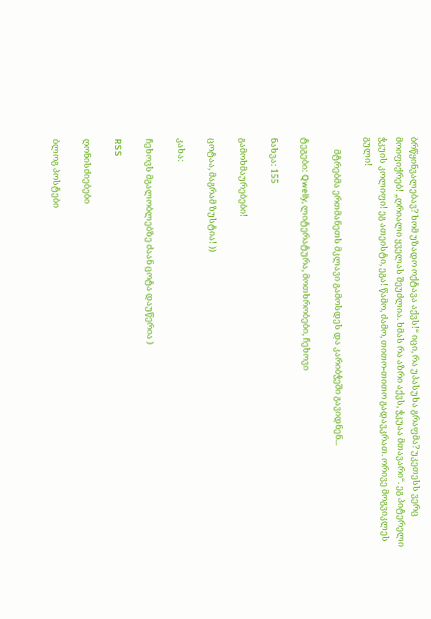ბრწყინვალებავ? ხომ უზადო ოქტავა აქვს!“ იცი, რა უპასუხა გრაფმა? უკეთესს ვერც მოიფიქრებ! „ღრიალი ყველას შეუძლია. ხმას რა აზრი აქვს, ჭკუაა მთავარი“. ეგ პიტერელი ჭკუის კოლიფი! ეგ ათეისტი, ეგა! წამო, ძამო, თითო-თითო გადავკრათ. ორივე მოგვიკლეს გული!

      მტრებმა ერთმანეთს მკლავი გამოსდეს და კარიბჭეში გავიდნენ...

ტეგები: Qwelly, ლიტერატურა, მოთხრობები, ჩეხოვი

ნახვა: 155

გამოხმაურებები!

ცოტაა, მაგრამ ზუსტია! ))

კახა:

ჩეხოვს მგალობლებზე ძაან ცოტა დაუწერია )

RSS

ღონისძიებები

ბლოგ პოსტები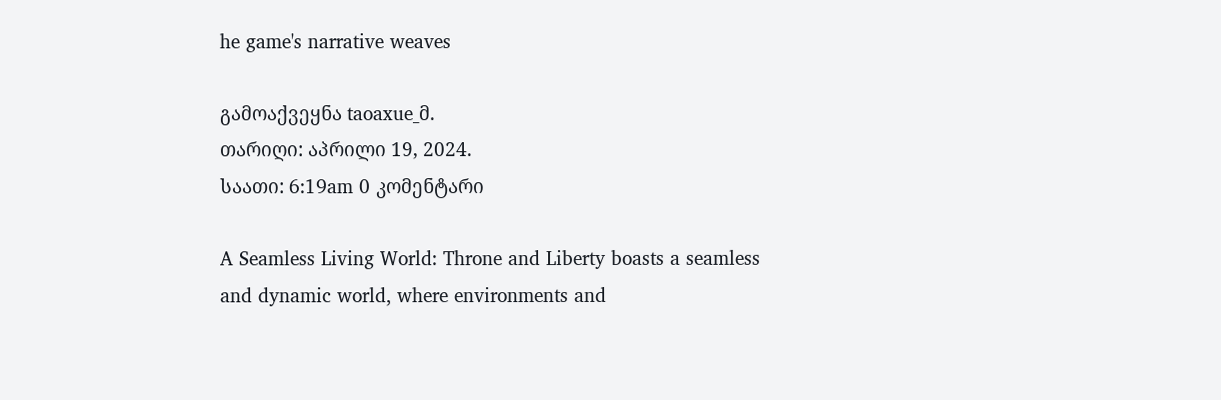he game's narrative weaves

გამოაქვეყნა taoaxue_მ.
თარიღი: აპრილი 19, 2024.
საათი: 6:19am 0 კომენტარი

A Seamless Living World: Throne and Liberty boasts a seamless and dynamic world, where environments and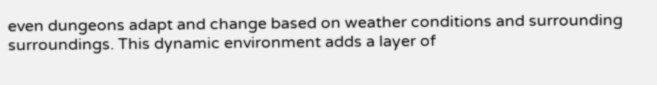even dungeons adapt and change based on weather conditions and surrounding surroundings. This dynamic environment adds a layer of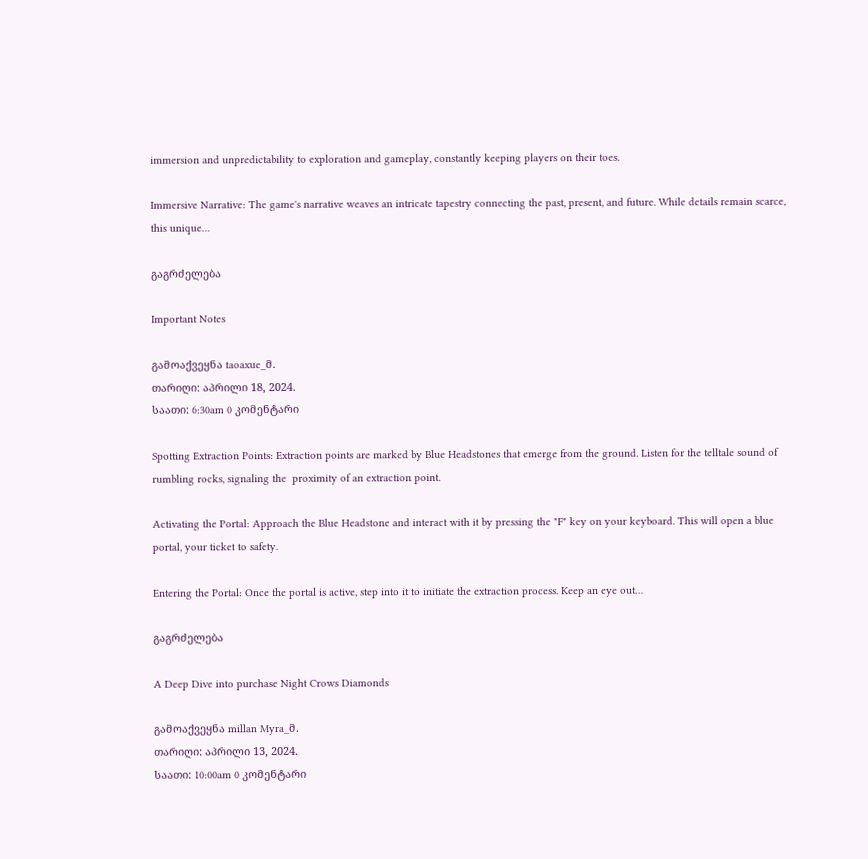immersion and unpredictability to exploration and gameplay, constantly keeping players on their toes.

Immersive Narrative: The game's narrative weaves an intricate tapestry connecting the past, present, and future. While details remain scarce, this unique…

გაგრძელება

Important Notes

გამოაქვეყნა taoaxue_მ.
თარიღი: აპრილი 18, 2024.
საათი: 6:30am 0 კომენტარი

Spotting Extraction Points: Extraction points are marked by Blue Headstones that emerge from the ground. Listen for the telltale sound of rumbling rocks, signaling the  proximity of an extraction point.

Activating the Portal: Approach the Blue Headstone and interact with it by pressing the "F" key on your keyboard. This will open a blue portal, your ticket to safety.

Entering the Portal: Once the portal is active, step into it to initiate the extraction process. Keep an eye out…

გაგრძელება

A Deep Dive into purchase Night Crows Diamonds

გამოაქვეყნა millan Myra_მ.
თარიღი: აპრილი 13, 2024.
საათი: 10:00am 0 კომენტარი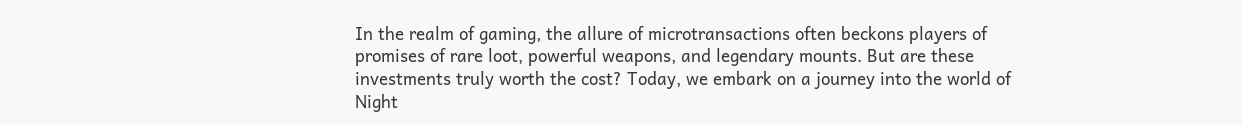In the realm of gaming, the allure of microtransactions often beckons players of  promises of rare loot, powerful weapons, and legendary mounts. But are these investments truly worth the cost? Today, we embark on a journey into the world of Night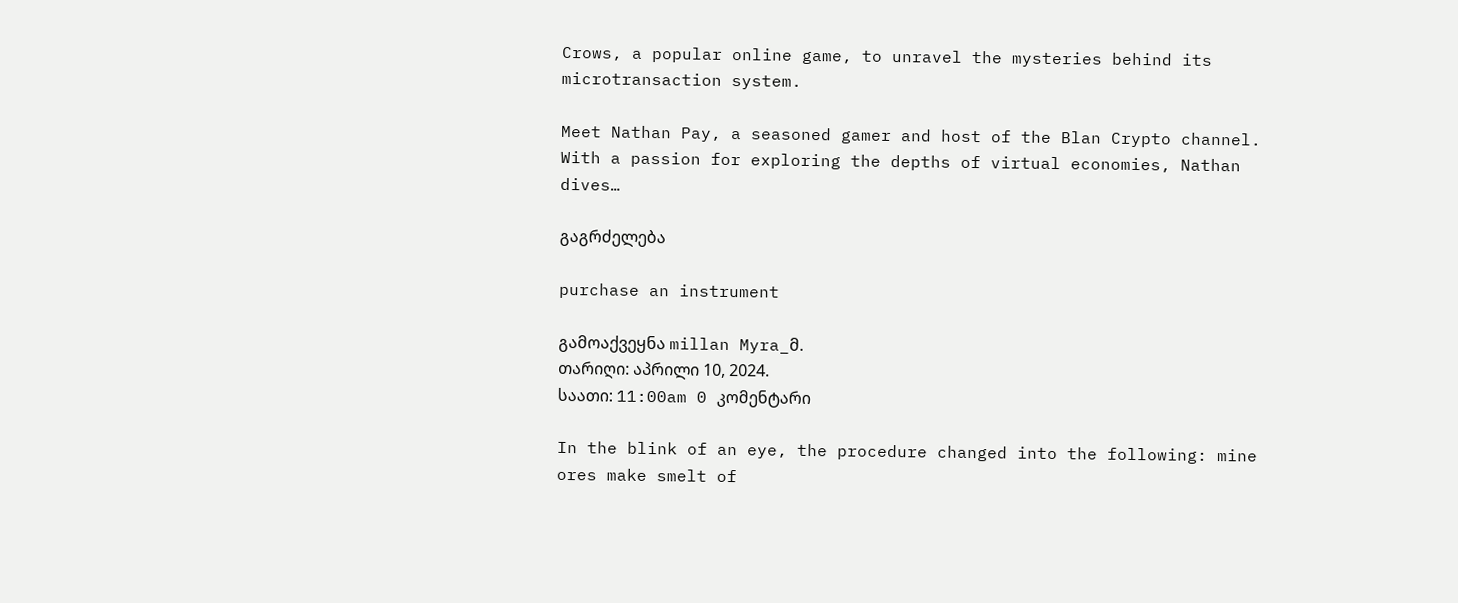Crows, a popular online game, to unravel the mysteries behind its microtransaction system.

Meet Nathan Pay, a seasoned gamer and host of the Blan Crypto channel. With a passion for exploring the depths of virtual economies, Nathan dives…

გაგრძელება

purchase an instrument

გამოაქვეყნა millan Myra_მ.
თარიღი: აპრილი 10, 2024.
საათი: 11:00am 0 კომენტარი

In the blink of an eye, the procedure changed into the following: mine ores make smelt of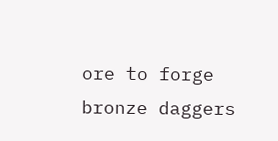ore to forge bronze daggers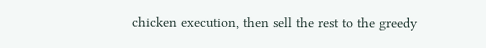chicken execution, then sell the rest to the greedy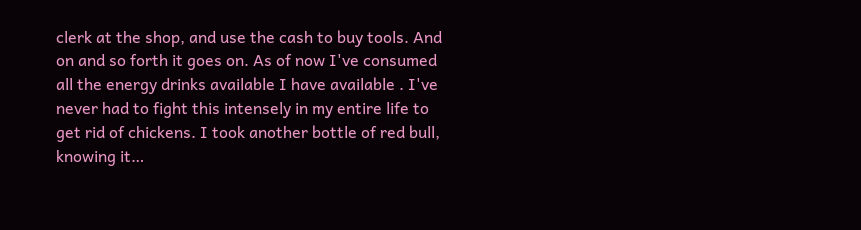clerk at the shop, and use the cash to buy tools. And on and so forth it goes on. As of now I've consumed all the energy drinks available I have available . I've never had to fight this intensely in my entire life to get rid of chickens. I took another bottle of red bull, knowing it…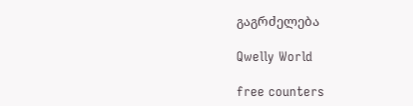გაგრძელება

Qwelly World

free counters